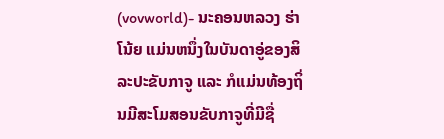(vovworld)- ນະຄອນຫລວງ ຮ່າໂນ້ຍ ແມ່ນຫນຶ່ງໃນບັນດາອູ່ຂອງສິລະປະຂັບກາຈູ ແລະ ກໍແມ່ນທ້ອງຖິ່ນມີສະໂມສອນຂັບກາຈູທີ່ມີຊື່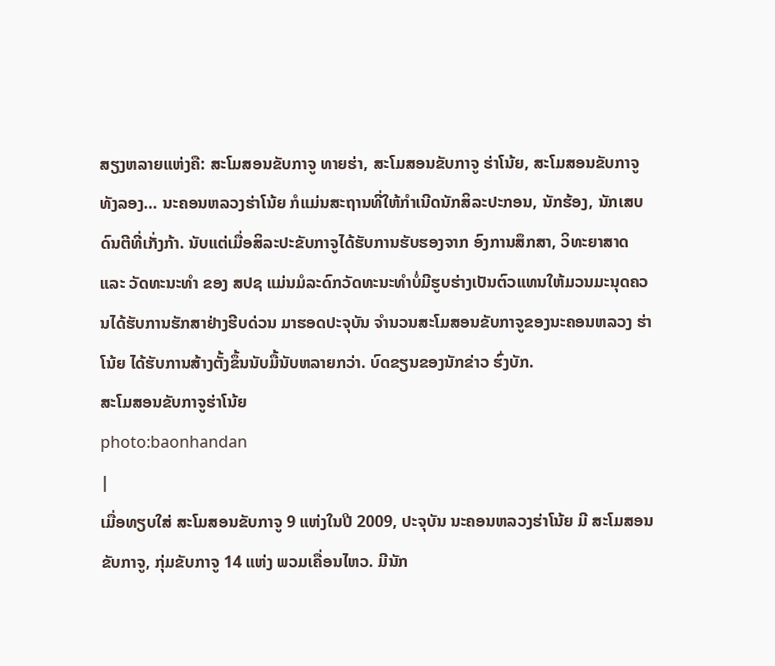ສຽງຫລາຍແຫ່ງຄື: ສະໂມສອນຂັບກາຈູ ທາຍຮ່າ, ສະໂມສອນຂັບກາຈູ ຮ່າໂນ້ຍ, ສະໂມສອນຂັບກາຈູ ທັງລອງ… ນະຄອນຫລວງຮ່າໂນ້ຍ ກໍແມ່ນສະຖານທີ່ໃຫ້ກຳເນີດນັກສິລະປະກອນ, ນັກຮ້ອງ, ນັກເສບດົນຕີທີ່ເກັ່ງກ້າ. ນັບແຕ່ເມື່ອສິລະປະຂັບກາຈູໄດ້ຮັບການຮັບຮອງຈາກ ອົງການສຶກສາ, ວິທະຍາສາດ ແລະ ວັດທະນະທຳ ຂອງ ສປຊ ແມ່ນມໍລະດົກວັດທະນະທຳບໍ່ມີຮູບຮ່າງເປັນຕົວແທນໃຫ້ມວນມະນຸດຄວນໄດ້ຮັບການຮັກສາຢ່າງຮີບດ່ວນ ມາຮອດປະຈຸບັນ ຈຳນວນສະໂມສອນຂັບກາຈູຂອງນະຄອນຫລວງ ຮ່າໂນ້ຍ ໄດ້ຮັບການສ້າງຕັ້ງຂຶ້ນນັບມື້ນັບຫລາຍກວ່າ. ບົດຂຽນຂອງນັກຂ່າວ ຮົ່ງບັກ.
ສະໂມສອນຂັບກາຈູຮ່າໂນ້ຍ
photo:baonhandan
|
ເມື່ອທຽບໃສ່ ສະໂມສອນຂັບກາຈູ 9 ແຫ່ງໃນປີ 2009, ປະຈຸບັນ ນະຄອນຫລວງຮ່າໂນ້ຍ ມີ ສະໂມສອນຂັບກາຈູ, ກຸ່ມຂັບກາຈູ 14 ແຫ່ງ ພວມເຄື່ອນໄຫວ. ມີນັກ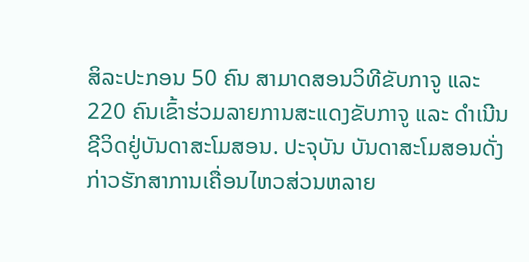ສິລະປະກອນ 50 ຄົນ ສາມາດສອນວິທີຂັບກາຈູ ແລະ 220 ຄົນເຂົ້າຮ່ວມລາຍການສະແດງຂັບກາຈູ ແລະ ດຳເນີນຊີວິດຢູ່ບັນດາສະໂມສອນ. ປະຈຸບັນ ບັນດາສະໂມສອນດັ່ງກ່າວຮັກສາການເຄື່ອນໄຫວສ່ວນຫລາຍ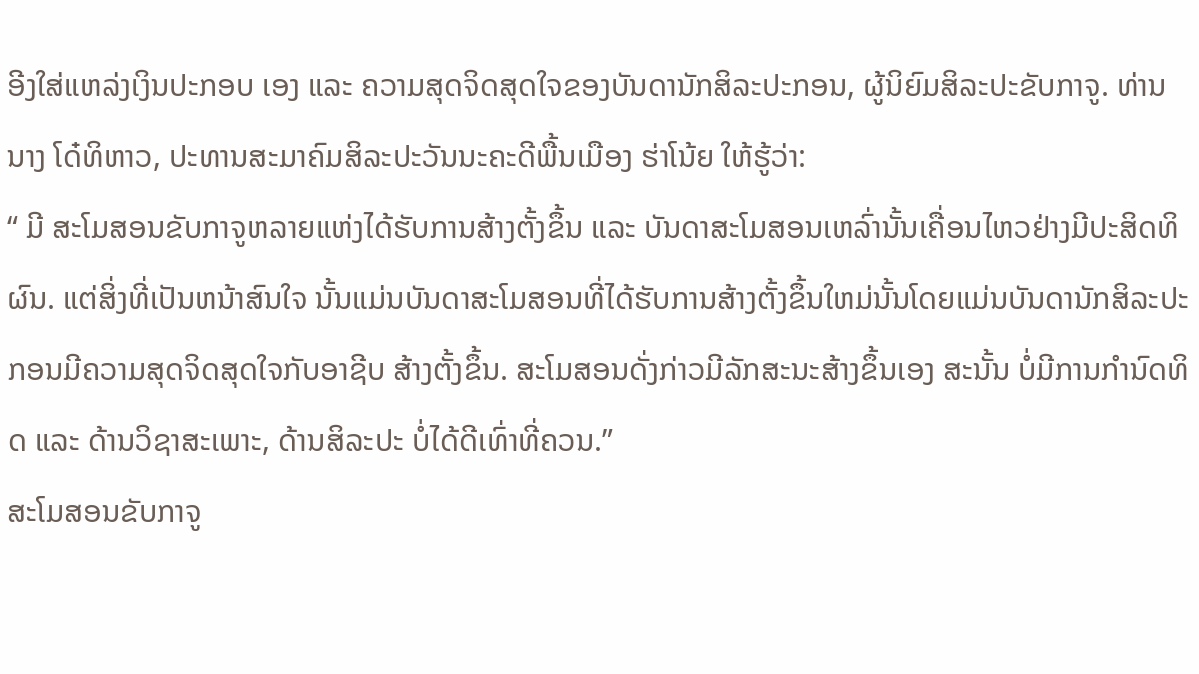ອີງໃສ່ແຫລ່ງເງິນປະກອບ ເອງ ແລະ ຄວາມສຸດຈິດສຸດໃຈຂອງບັນດານັກສິລະປະກອນ, ຜູ້ນິຍົມສິລະປະຂັບກາຈູ. ທ່ານນາງ ໂດ໋ທິຫາວ, ປະທານສະມາຄົມສິລະປະວັນນະຄະດີພື້ນເມືອງ ຮ່າໂນ້ຍ ໃຫ້ຮູ້ວ່າ:
“ ມີ ສະໂມສອນຂັບກາຈູຫລາຍແຫ່ງໄດ້ຮັບການສ້າງຕັ້ງຂຶ້ນ ແລະ ບັນດາສະໂມສອນເຫລົ່ານັ້ນເຄື່ອນໄຫວຢ່າງມີປະສິດທິຜົນ. ແຕ່ສິ່ງທີ່ເປັນຫນ້າສົນໃຈ ນັ້ນແມ່ນບັນດາສະໂມສອນທີ່ໄດ້ຮັບການສ້າງຕັ້ງຂຶ້ນໃຫມ່ນັ້ນໂດຍແມ່ນບັນດານັກສິລະປະກອນມີຄວາມສຸດຈິດສຸດໃຈກັບອາຊີບ ສ້າງຕັ້ງຂຶ້ນ. ສະໂມສອນດັ່ງກ່າວມີລັກສະນະສ້າງຂຶ້ນເອງ ສະນັ້ນ ບໍ່ມີການກຳນົດທິດ ແລະ ດ້ານວິຊາສະເພາະ, ດ້ານສິລະປະ ບໍ່ໄດ້ດີເທົ່າທີ່ຄວນ.”
ສະໂມສອນຂັບກາຈູ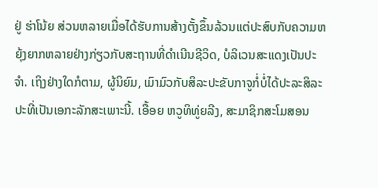ຢູ່ ຮ່າໂນ້ຍ ສ່ວນຫລາຍເມື່ອໄດ້ຮັບການສ້າງຕັ້ງຂຶ້ນລ້ວນແຕ່ປະສົບກັບຄວາມຫຍຸ້ງຍາກຫລາຍຢ່າງກ່ຽວກັບສະຖານທີ່ດຳເນີນຊີວິດ, ບໍລິເວນສະແດງເປັນປະຈຳ. ເຖິງຢ່າງໃດກໍຕາມ, ຜູ້ນິຍົມ, ເມົາມົວກັບສິລະປະຂັບກາຈູກໍ່ບໍ່ໄດ້ປະລະສິລະປະທີ່ເປັນເອກະລັກສະເພາະນີ້. ເອື້ອຍ ຫວູທິທູ່ຍລີງ, ສະມາຊິກສະໂມສອນ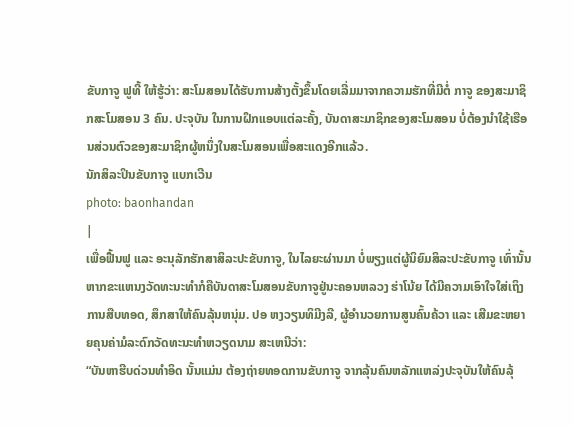ຂັບກາຈູ ຟູທີ້ ໃຫ້ຮູ້ວ່າ: ສະໂມສອນໄດ້ຮັບການສ້າງຕັ້ງຂຶ້ນໂດຍເລີ່ມມາຈາກຄວາມຮັກທີ່ມີຕໍ່ ກາຈູ ຂອງສະມາຊິກສະໂມສອນ 3 ຄົນ. ປະຈຸບັນ ໃນການຝຶກແອບແຕ່ລະຄັ້ງ, ບັນດາສະມາຊິກຂອງສະໂມສອນ ບໍ່ຕ້ອງນຳໃຊ້ເຮືອນສ່ວນຕົວຂອງສະມາຊິກຜູ້ຫນຶ່ງໃນສະໂມສອນເພື່ອສະແດງອີກແລ້ວ.
ນັກສິລະປິນຂັບກາຈູ ແບກເວີນ
photo: baonhandan
|
ເພື່ອຟື້ນຟູ ແລະ ອະນຸລັກຮັກສາສິລະປະຂັບກາຈູ, ໃນໄລຍະຜ່ານມາ ບໍ່ພຽງແຕ່ຜູ້ນິຍົມສິລະປະຂັບກາຈູ ເທົ່ານັ້ນ ຫາກຂະແຫນງວັດທະນະທຳກໍຄືບັນດາສະໂມສອນຂັບກາຈູຢູ່ນະຄອນຫລວງ ຮ່າໂນ້ຍ ໄດ້ມີຄວາມເອົາໃຈໃສ່ເຖິງການສືບທອດ, ສຶກສາໃຫ້ຄົນລຸ້ນຫນຸ່ມ. ປອ ຫງວຽນທິມີງລີ, ຜູ້ອຳນວຍການສູນຄົ້ນຄ້ວາ ແລະ ເສີມຂະຫຍາຍຄຸນຄ່າມໍລະດົກວັດທະນະທຳຫວຽດນາມ ສະເຫນີວ່າ:
“ບັນຫາຮີບດ່ວນທຳອິດ ນັ້ນແມ່ນ ຕ້ອງຖ່າຍທອດການຂັບກາຈູ ຈາກລຸ້ນຄົນຫລັກແຫລ່ງປະຈຸບັນໃຫ້ຄົນລຸ້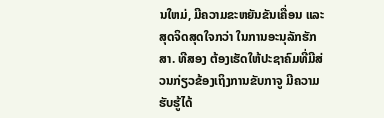ນໃຫມ່, ມີຄວາມຂະຫຍັນຂັນເຄື່ອນ ແລະ ສຸດຈິດສຸດໃຈກວ່າ ໃນການອະນຸລັກຮັກສາ. ທີສອງ ຕ້ອງເຮັດໃຫ້ປະຊາຄົມທີ່ມີສ່ວນກ່ຽວຂ້ອງເຖິງການຂັບກາຈູ ມີຄວາມຮັບຮູ້ໄດ້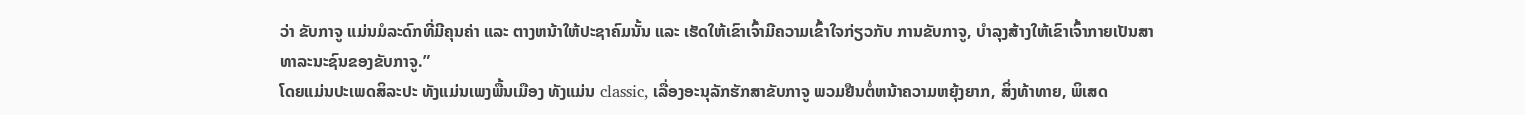ວ່າ ຂັບກາຈູ ແມ່ນມໍລະດົກທີ່ມີຄຸນຄ່າ ແລະ ຕາງຫນ້າໃຫ້ປະຊາຄົມນັ້ນ ແລະ ເຮັດໃຫ້ເຂົາເຈົ້າມີຄວາມເຂົ້າໃຈກ່ຽວກັບ ການຂັບກາຈູ, ບຳລຸງສ້າງໃຫ້ເຂົາເຈົ້າກາຍເປັນສາທາລະນະຊົນຂອງຂັບກາຈູ.”
ໂດຍແມ່ນປະເພດສິລະປະ ທັງແມ່ນເພງພື້ນເມືອງ ທັງແມ່ນ classic, ເລື່ອງອະນຸລັກຮັກສາຂັບກາຈູ ພວມຢືນຕໍ່ຫນ້າຄວາມຫຍຸ້ງຍາກ, ສິ່ງທ້າທາຍ, ພິເສດ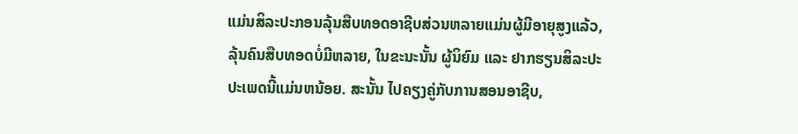ແມ່ນສິລະປະກອນລຸ້ນສືບທອດອາຊີບສ່ວນຫລາຍແມ່ນຜູ້ມີອາຍຸສູງແລ້ວ, ລຸ້ນຄົນສືບທອດບໍ່ມີຫລາຍ, ໃນຂະນະນັ້ນ ຜູ້ນິຍົມ ແລະ ຢາກຮຽນສິລະປະປະເພດນີ້ແມ່ນຫນ້ອຍ. ສະນັ້ນ ໄປຄຽງຄູ່ກັບການສອນອາຊີບ,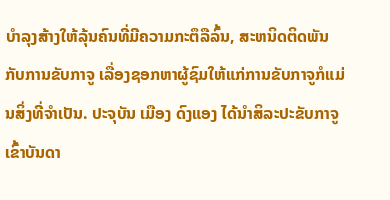ບຳລຸງສ້າງໃຫ້ລຸ້ນຄົນທີ່ມີຄວາມກະຕຶລືລົ້ນ, ສະຫນິດຕິດພັນກັບການຂັບກາຈູ ເລື່ອງຊອກຫາຜູ້ຊົມໃຫ້ແກ່ການຂັບກາຈູກໍແມ່ນສິ່ງທີ່ຈຳເປັນ. ປະຈຸບັນ ເມືອງ ດົງແອງ ໄດ້ນຳສິລະປະຂັບກາຈູ ເຂົ້າບັນດາ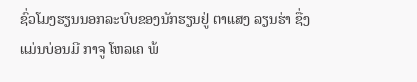ຊົ່ວໂມງຮຽນນອກລະບົບຂອງນັກຮຽນຢູ່ ຕາແສງ ລຽນຮ່າ ຊື່ງແມ່ນບ່ອນມີ ກາຈູ ໂຫລເຄ ພ້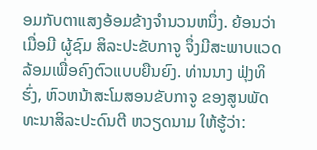ອມກັບຕາແສງອ້ອມຂ້າງຈຳນວນຫນຶ່ງ. ຍ້ອນວ່າ ເມື່ອມີ ຜູ້ຊົມ ສິລະປະຂັບກາຈູ ຈຶ່ງມີສະພາບແວດລ້ອມເພື່ອຄົງຕົວແບບຍືນຍົງ. ທ່ານນາງ ຟຸ່ງທິຮົ່ງ, ຫົວຫນ້າສະໂມສອນຂັບກາຈູ ຂອງສູນພັດທະນາສິລະປະດົນຕີ ຫວຽດນາມ ໃຫ້ຮູ້ວ່າ: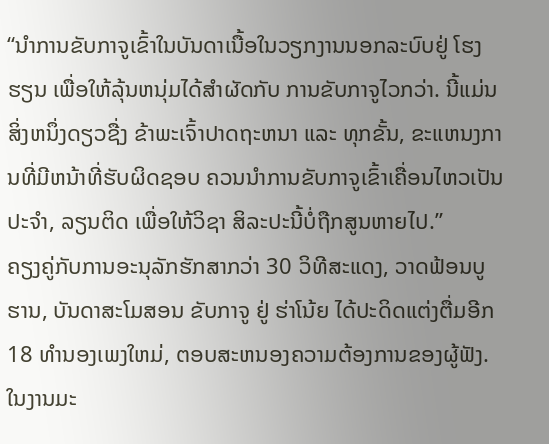“ນຳການຂັບກາຈູເຂົ້າໃນບັນດາເນື້ອໃນວຽກງານນອກລະບົບຢູ່ ໂຮງຮຽນ ເພື່ອໃຫ້ລຸ້ນຫນຸ່ມໄດ້ສຳຜັດກັບ ການຂັບກາຈູໄວກວ່າ. ນີ້ແມ່ນສິ່ງຫນຶ່ງດຽວຊື່ງ ຂ້າພະເຈົ້າປາດຖະຫນາ ແລະ ທຸກຂັ້ນ, ຂະແຫນງການທີ່ມີຫນ້າທີ່ຮັບຜິດຊອບ ຄວນນຳການຂັບກາຈູເຂົ້າເຄື່ອນໄຫວເປັນປະຈຳ, ລຽນຕິດ ເພື່ອໃຫ້ວິຊາ ສິລະປະນີ້ບໍ່ຖືກສູນຫາຍໄປ.”
ຄຽງຄູ່ກັບການອະນຸລັກຮັກສາກວ່າ 30 ວິທີສະແດງ, ວາດຟ້ອນບູຮານ, ບັນດາສະໂມສອນ ຂັບກາຈູ ຢູ່ ຮ່າໂນ້ຍ ໄດ້ປະດິດແຕ່ງຕື່ມອີກ 18 ທຳນອງເພງໃຫມ່, ຕອບສະຫນອງຄວາມຕ້ອງການຂອງຜູ້ຟັງ. ໃນງານມະ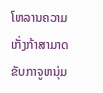ໂຫລານຄວາມເກັ່ງກ້າສາມາດຂັບກາຈູຫນຸ່ມ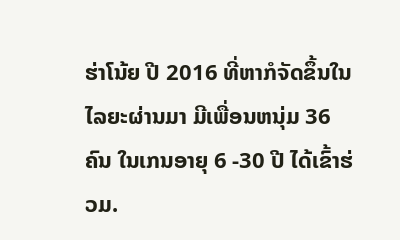ຮ່າໂນ້ຍ ປີ 2016 ທີ່ຫາກໍຈັດຂຶ້ນໃນໄລຍະຜ່ານມາ ມີເພື່ອນຫນຸ່ມ 36 ຄົນ ໃນເກນອາຍຸ 6 -30 ປີ ໄດ້ເຂົ້າຮ່ວມ.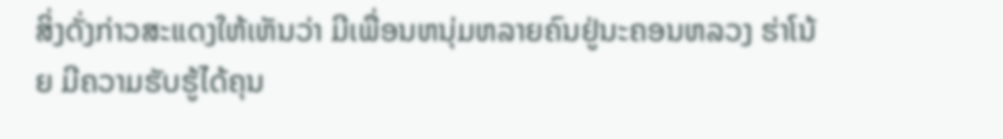ສິ່ງດັ່ງກ່າວສະແດງໃຫ້ເຫັນວ່າ ມີເພື່ອນຫນຸ່ມຫລາຍຄົນຢູ່ນະຄອນຫລວງ ຮ່າໂນ້ຍ ມີຄວາມຮັບຮູ້ໄດ້ຄຸນ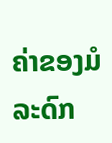ຄ່າຂອງມໍລະດົກ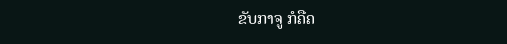ຂັບກາຈູ ກໍຄືຄ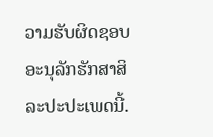ວາມຮັບຜິດຊອບອະນຸລັກຮັກສາສິລະປະປະເພດນີ້.